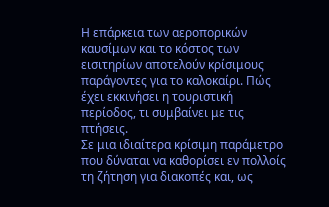Η επάρκεια των αεροπορικών καυσίμων και το κόστος των εισιτηρίων αποτελούν κρίσιμους παράγοντες για το καλοκαίρι. Πώς έχει εκκινήσει η τουριστική περίοδος, τι συμβαίνει με τις πτήσεις.
Σε μια ιδιαίτερα κρίσιμη παράμετρο που δύναται να καθορίσει εν πολλοίς τη ζήτηση για διακοπές και, ως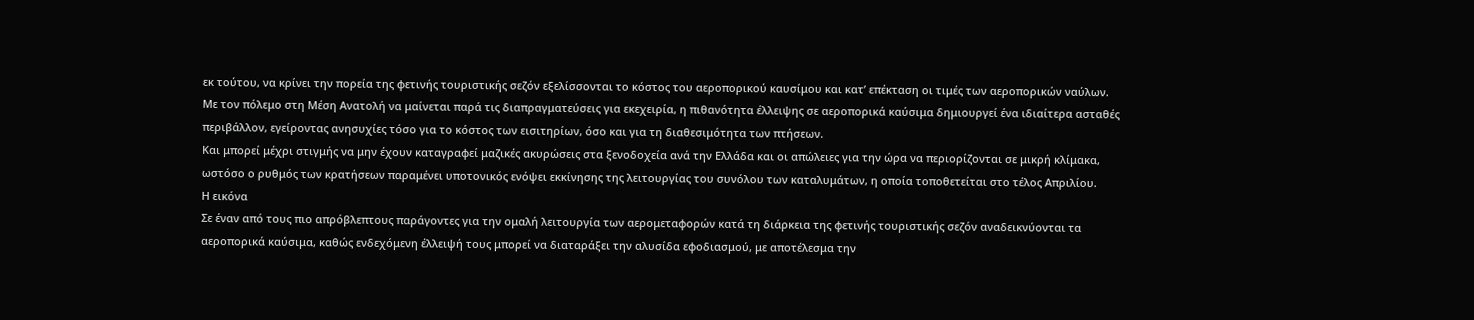εκ τούτου, να κρίνει την πορεία της φετινής τουριστικής σεζόν εξελίσσονται το κόστος του αεροπορικού καυσίμου και κατ’ επέκταση οι τιμές των αεροπορικών ναύλων.
Με τον πόλεμο στη Μέση Ανατολή να μαίνεται παρά τις διαπραγματεύσεις για εκεχειρία, η πιθανότητα έλλειψης σε αεροπορικά καύσιμα δημιουργεί ένα ιδιαίτερα ασταθές περιβάλλον, εγείροντας ανησυχίες τόσο για το κόστος των εισιτηρίων, όσο και για τη διαθεσιμότητα των πτήσεων.
Και μπορεί μέχρι στιγμής να μην έχουν καταγραφεί μαζικές ακυρώσεις στα ξενοδοχεία ανά την Ελλάδα και οι απώλειες για την ώρα να περιορίζονται σε μικρή κλίμακα, ωστόσο ο ρυθμός των κρατήσεων παραμένει υποτονικός ενόψει εκκίνησης της λειτουργίας του συνόλου των καταλυμάτων, η οποία τοποθετείται στο τέλος Απριλίου.
Η εικόνα
Σε έναν από τους πιο απρόβλεπτους παράγοντες για την ομαλή λειτουργία των αερομεταφορών κατά τη διάρκεια της φετινής τουριστικής σεζόν αναδεικνύονται τα αεροπορικά καύσιμα, καθώς ενδεχόμενη έλλειψή τους μπορεί να διαταράξει την αλυσίδα εφοδιασμού, με αποτέλεσμα την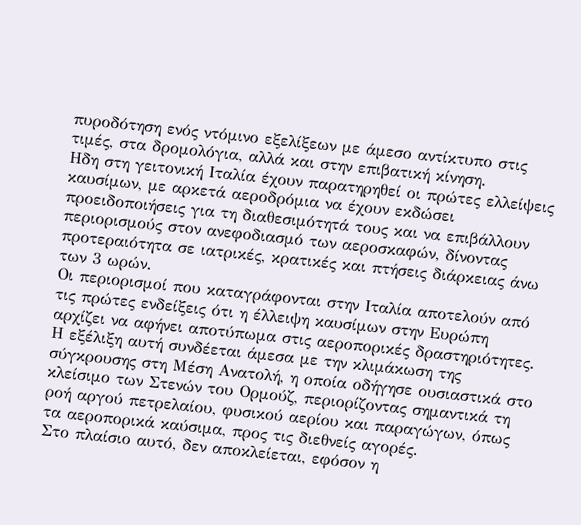πυροδότηση ενός ντόμινο εξελίξεων με άμεσο αντίκτυπο στις τιμές, στα δρομολόγια, αλλά και στην επιβατική κίνηση.
Ηδη στη γειτονική Ιταλία έχουν παρατηρηθεί οι πρώτες ελλείψεις καυσίμων, με αρκετά αεροδρόμια να έχουν εκδώσει προειδοποιήσεις για τη διαθεσιμότητά τους και να επιβάλλουν περιορισμούς στον ανεφοδιασμό των αεροσκαφών, δίνοντας προτεραιότητα σε ιατρικές, κρατικές και πτήσεις διάρκειας άνω των 3 ωρών.
Οι περιορισμοί που καταγράφονται στην Ιταλία αποτελούν από τις πρώτες ενδείξεις ότι η έλλειψη καυσίμων στην Ευρώπη αρχίζει να αφήνει αποτύπωμα στις αεροπορικές δραστηριότητες. Η εξέλιξη αυτή συνδέεται άμεσα με την κλιμάκωση της σύγκρουσης στη Μέση Ανατολή, η οποία οδήγησε ουσιαστικά στο κλείσιμο των Στενών του Ορμούζ, περιορίζοντας σημαντικά τη ροή αργού πετρελαίου, φυσικού αερίου και παραγώγων, όπως τα αεροπορικά καύσιμα, προς τις διεθνείς αγορές.
Στο πλαίσιο αυτό, δεν αποκλείεται, εφόσον η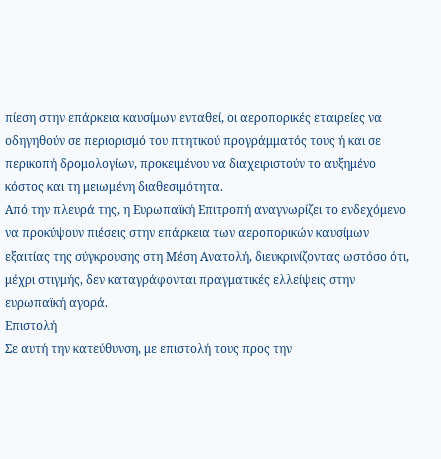πίεση στην επάρκεια καυσίμων ενταθεί, οι αεροπορικές εταιρείες να οδηγηθούν σε περιορισμό του πτητικού προγράμματός τους ή και σε περικοπή δρομολογίων, προκειμένου να διαχειριστούν το αυξημένο κόστος και τη μειωμένη διαθεσιμότητα.
Από την πλευρά της, η Ευρωπαϊκή Επιτροπή αναγνωρίζει το ενδεχόμενο να προκύψουν πιέσεις στην επάρκεια των αεροπορικών καυσίμων εξαιτίας της σύγκρουσης στη Μέση Ανατολή, διευκρινίζοντας ωστόσο ότι, μέχρι στιγμής, δεν καταγράφονται πραγματικές ελλείψεις στην ευρωπαϊκή αγορά.
Επιστολή
Σε αυτή την κατεύθυνση, με επιστολή τους προς την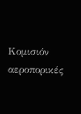Κομισιόν αεροπορικές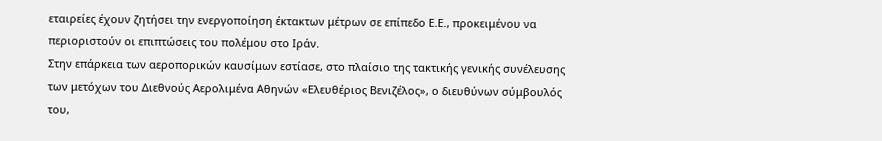εταιρείες έχουν ζητήσει την ενεργοποίηση έκτακτων μέτρων σε επίπεδο Ε.Ε., προκειμένου να περιοριστούν οι επιπτώσεις του πολέμου στο Ιράν.
Στην επάρκεια των αεροπορικών καυσίμων εστίασε, στο πλαίσιο της τακτικής γενικής συνέλευσης των μετόχων του Διεθνούς Αερολιμένα Αθηνών «Ελευθέριος Βενιζέλος», ο διευθύνων σύμβουλός του,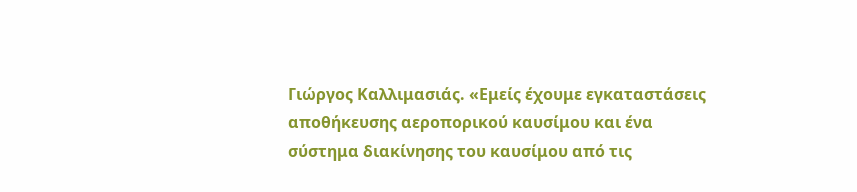Γιώργος Καλλιμασιάς. «Εμείς έχουμε εγκαταστάσεις αποθήκευσης αεροπορικού καυσίμου και ένα σύστημα διακίνησης του καυσίμου από τις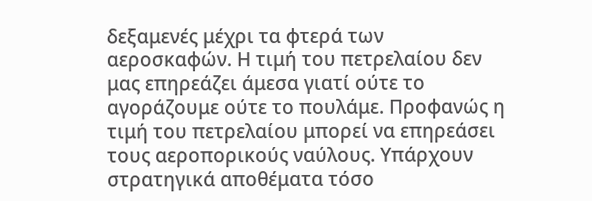δεξαμενές μέχρι τα φτερά των αεροσκαφών. Η τιμή του πετρελαίου δεν μας επηρεάζει άμεσα γιατί ούτε το αγοράζουμε ούτε το πουλάμε. Προφανώς η τιμή του πετρελαίου μπορεί να επηρεάσει τους αεροπορικούς ναύλους. Υπάρχουν στρατηγικά αποθέματα τόσο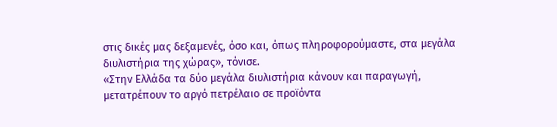στις δικές μας δεξαμενές, όσο και, όπως πληροφορούμαστε, στα μεγάλα διυλιστήρια της χώρας», τόνισε.
«Στην Ελλάδα τα δύο μεγάλα διυλιστήρια κάνουν και παραγωγή, μετατρέπουν το αργό πετρέλαιο σε προϊόντα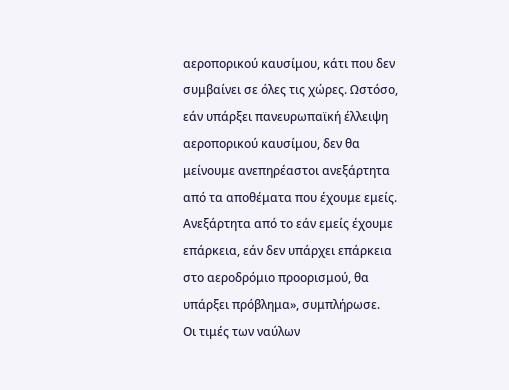αεροπορικού καυσίμου, κάτι που δεν συμβαίνει σε όλες τις χώρες. Ωστόσο, εάν υπάρξει πανευρωπαϊκή έλλειψη αεροπορικού καυσίμου, δεν θα μείνουμε ανεπηρέαστοι ανεξάρτητα από τα αποθέματα που έχουμε εμείς. Ανεξάρτητα από το εάν εμείς έχουμε επάρκεια, εάν δεν υπάρχει επάρκεια στο αεροδρόμιο προορισμού, θα υπάρξει πρόβλημα», συμπλήρωσε.
Οι τιμές των ναύλων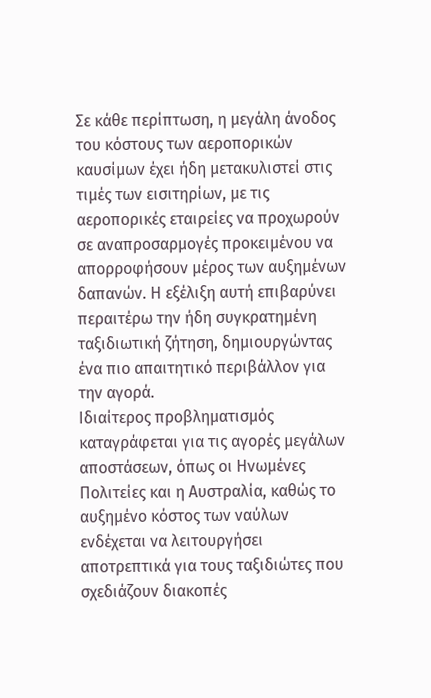Σε κάθε περίπτωση, η μεγάλη άνοδος του κόστους των αεροπορικών καυσίμων έχει ήδη μετακυλιστεί στις τιμές των εισιτηρίων, με τις αεροπορικές εταιρείες να προχωρούν σε αναπροσαρμογές προκειμένου να απορροφήσουν μέρος των αυξημένων δαπανών. Η εξέλιξη αυτή επιβαρύνει περαιτέρω την ήδη συγκρατημένη ταξιδιωτική ζήτηση, δημιουργώντας ένα πιο απαιτητικό περιβάλλον για την αγορά.
Ιδιαίτερος προβληματισμός καταγράφεται για τις αγορές μεγάλων αποστάσεων, όπως οι Ηνωμένες Πολιτείες και η Αυστραλία, καθώς το αυξημένο κόστος των ναύλων ενδέχεται να λειτουργήσει αποτρεπτικά για τους ταξιδιώτες που σχεδιάζουν διακοπές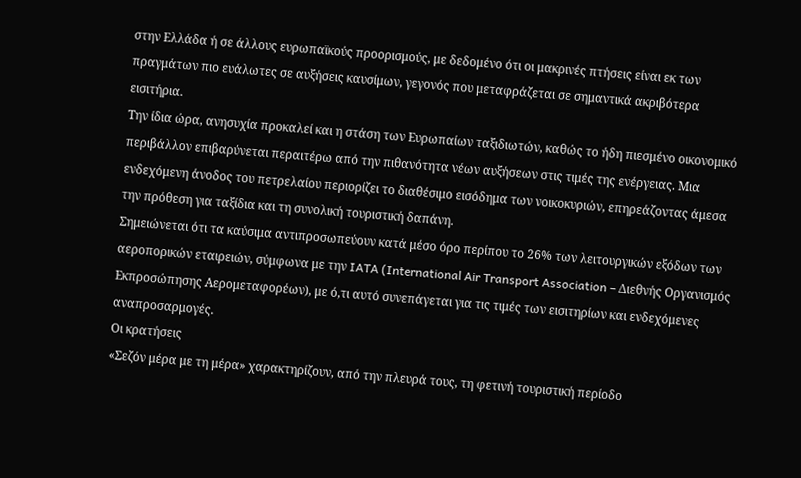στην Ελλάδα ή σε άλλους ευρωπαϊκούς προορισμούς, με δεδομένο ότι οι μακρινές πτήσεις είναι εκ των πραγμάτων πιο ευάλωτες σε αυξήσεις καυσίμων, γεγονός που μεταφράζεται σε σημαντικά ακριβότερα εισιτήρια.
Την ίδια ώρα, ανησυχία προκαλεί και η στάση των Ευρωπαίων ταξιδιωτών, καθώς το ήδη πιεσμένο οικονομικό περιβάλλον επιβαρύνεται περαιτέρω από την πιθανότητα νέων αυξήσεων στις τιμές της ενέργειας. Μια ενδεχόμενη άνοδος του πετρελαίου περιορίζει το διαθέσιμο εισόδημα των νοικοκυριών, επηρεάζοντας άμεσα την πρόθεση για ταξίδια και τη συνολική τουριστική δαπάνη.
Σημειώνεται ότι τα καύσιμα αντιπροσωπεύουν κατά μέσο όρο περίπου το 26% των λειτουργικών εξόδων των αεροπορικών εταιρειών, σύμφωνα με την IATA (International Air Transport Association – Διεθνής Οργανισμός Εκπροσώπησης Αερομεταφορέων), με ό,τι αυτό συνεπάγεται για τις τιμές των εισιτηρίων και ενδεχόμενες αναπροσαρμογές.
Οι κρατήσεις
«Σεζόν μέρα με τη μέρα» χαρακτηρίζουν, από την πλευρά τους, τη φετινή τουριστική περίοδο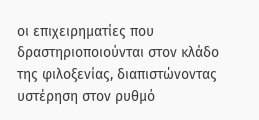οι επιχειρηματίες που δραστηριοποιούνται στον κλάδο της φιλοξενίας, διαπιστώνοντας υστέρηση στον ρυθμό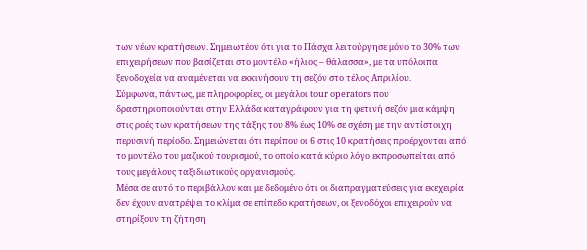των νέων κρατήσεων. Σημειωτέον ότι για το Πάσχα λειτούργησε μόνο το 30% των επιχειρήσεων που βασίζεται στο μοντέλο «ήλιος – θάλασσα», με τα υπόλοιπα ξενοδοχεία να αναμένεται να εκκινήσουν τη σεζόν στο τέλος Απριλίου.
Σύμφωνα, πάντως, με πληροφορίες, οι μεγάλοι tour operators που δραστηριοποιούνται στην Ελλάδα καταγράφουν για τη φετινή σεζόν μια κάμψη στις ροές των κρατήσεων της τάξης του 8% έως 10% σε σχέση με την αντίστοιχη περυσινή περίοδο. Σημειώνεται ότι περίπου οι 6 στις 10 κρατήσεις προέρχονται από το μοντέλο του μαζικού τουρισμού, το οποίο κατά κύριο λόγο εκπροσωπείται από τους μεγάλους ταξιδιωτικούς οργανισμούς.
Μέσα σε αυτό το περιβάλλον και με δεδομένο ότι οι διαπραγματεύσεις για εκεχειρία δεν έχουν ανατρέψει το κλίμα σε επίπεδο κρατήσεων, οι ξενοδόχοι επιχειρούν να στηρίξουν τη ζήτηση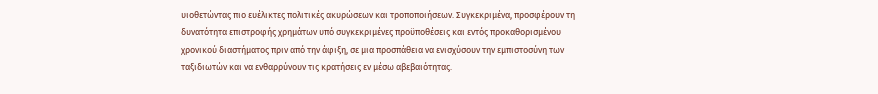υιοθετώντας πιο ευέλικτες πολιτικές ακυρώσεων και τροποποιήσεων. Συγκεκριμένα, προσφέρουν τη δυνατότητα επιστροφής χρημάτων υπό συγκεκριμένες προϋποθέσεις και εντός προκαθορισμένου χρονικού διαστήματος πριν από την άφιξη, σε μια προσπάθεια να ενισχύσουν την εμπιστοσύνη των ταξιδιωτών και να ενθαρρύνουν τις κρατήσεις εν μέσω αβεβαιότητας.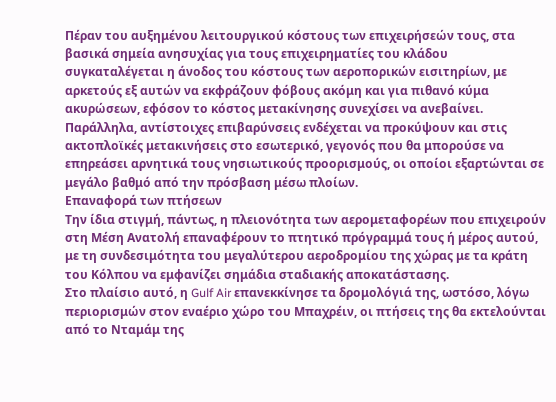Πέραν του αυξημένου λειτουργικού κόστους των επιχειρήσεών τους, στα βασικά σημεία ανησυχίας για τους επιχειρηματίες του κλάδου συγκαταλέγεται η άνοδος του κόστους των αεροπορικών εισιτηρίων, με αρκετούς εξ αυτών να εκφράζουν φόβους ακόμη και για πιθανό κύμα ακυρώσεων, εφόσον το κόστος μετακίνησης συνεχίσει να ανεβαίνει.
Παράλληλα, αντίστοιχες επιβαρύνσεις ενδέχεται να προκύψουν και στις ακτοπλοϊκές μετακινήσεις στο εσωτερικό, γεγονός που θα μπορούσε να επηρεάσει αρνητικά τους νησιωτικούς προορισμούς, οι οποίοι εξαρτώνται σε μεγάλο βαθμό από την πρόσβαση μέσω πλοίων.
Επαναφορά των πτήσεων
Την ίδια στιγμή, πάντως, η πλειονότητα των αερομεταφορέων που επιχειρούν στη Μέση Ανατολή επαναφέρουν το πτητικό πρόγραμμά τους ή μέρος αυτού, με τη συνδεσιμότητα του μεγαλύτερου αεροδρομίου της χώρας με τα κράτη του Κόλπου να εμφανίζει σημάδια σταδιακής αποκατάστασης.
Στο πλαίσιο αυτό, η Gulf Air επανεκκίνησε τα δρομολόγιά της, ωστόσο, λόγω περιορισμών στον εναέριο χώρο του Μπαχρέιν, οι πτήσεις της θα εκτελούνται από το Νταμάμ της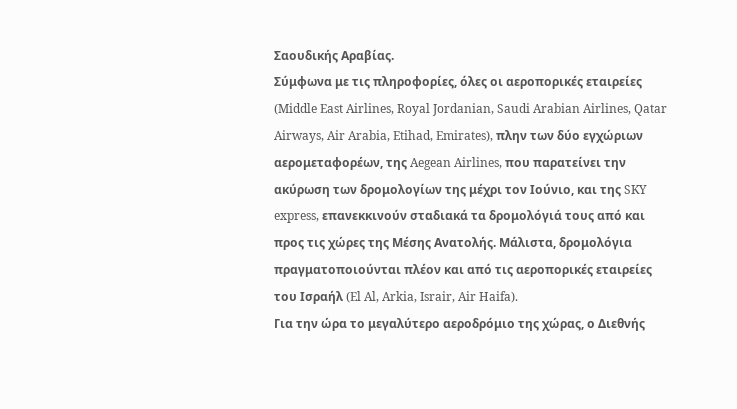Σαουδικής Αραβίας.
Σύμφωνα με τις πληροφορίες, όλες οι αεροπορικές εταιρείες (Middle East Airlines, Royal Jordanian, Saudi Arabian Airlines, Qatar Airways, Air Arabia, Etihad, Emirates), πλην των δύο εγχώριων αερομεταφορέων, της Aegean Airlines, που παρατείνει την ακύρωση των δρομολογίων της μέχρι τον Ιούνιο, και της SKY express, επανεκκινούν σταδιακά τα δρομολόγιά τους από και προς τις χώρες της Μέσης Ανατολής. Μάλιστα, δρομολόγια πραγματοποιούνται πλέον και από τις αεροπορικές εταιρείες του Ισραήλ (El Al, Arkia, Israir, Air Haifa).
Για την ώρα το μεγαλύτερο αεροδρόμιο της χώρας, ο Διεθνής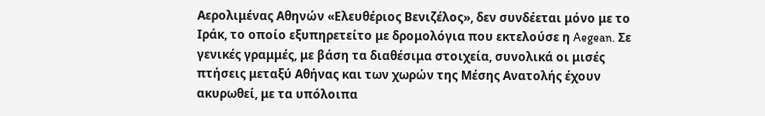Αερολιμένας Αθηνών «Ελευθέριος Βενιζέλος», δεν συνδέεται μόνο με το Ιράκ, το οποίο εξυπηρετείτο με δρομολόγια που εκτελούσε η Aegean. Σε γενικές γραμμές, με βάση τα διαθέσιμα στοιχεία, συνολικά οι μισές πτήσεις μεταξύ Αθήνας και των χωρών της Μέσης Ανατολής έχουν ακυρωθεί, με τα υπόλοιπα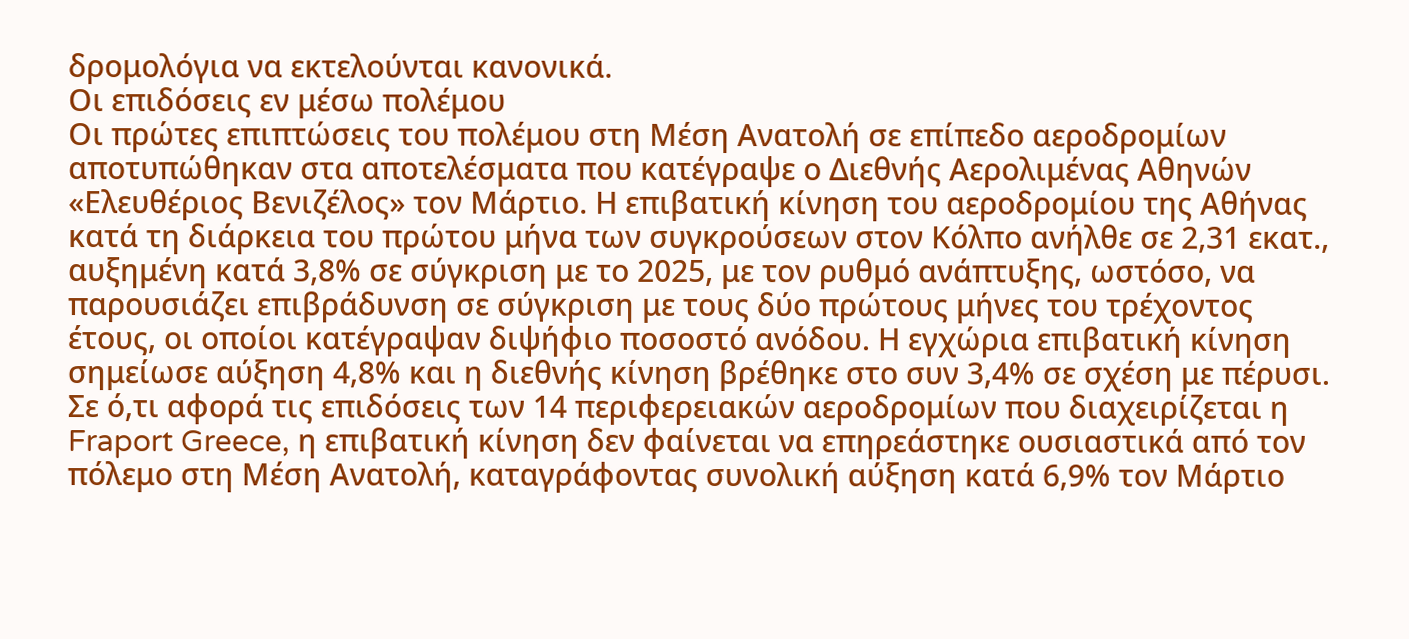δρομολόγια να εκτελούνται κανονικά.
Οι επιδόσεις εν μέσω πολέμου
Οι πρώτες επιπτώσεις του πολέμου στη Μέση Ανατολή σε επίπεδο αεροδρομίων αποτυπώθηκαν στα αποτελέσματα που κατέγραψε ο Διεθνής Αερολιμένας Αθηνών «Ελευθέριος Βενιζέλος» τον Μάρτιο. Η επιβατική κίνηση του αεροδρομίου της Αθήνας κατά τη διάρκεια του πρώτου μήνα των συγκρούσεων στον Κόλπο ανήλθε σε 2,31 εκατ., αυξημένη κατά 3,8% σε σύγκριση με το 2025, με τον ρυθμό ανάπτυξης, ωστόσο, να παρουσιάζει επιβράδυνση σε σύγκριση με τους δύο πρώτους μήνες του τρέχοντος έτους, οι οποίοι κατέγραψαν διψήφιο ποσοστό ανόδου. Η εγχώρια επιβατική κίνηση σημείωσε αύξηση 4,8% και η διεθνής κίνηση βρέθηκε στο συν 3,4% σε σχέση με πέρυσι.
Σε ό,τι αφορά τις επιδόσεις των 14 περιφερειακών αεροδρομίων που διαχειρίζεται η Fraport Greece, η επιβατική κίνηση δεν φαίνεται να επηρεάστηκε ουσιαστικά από τον πόλεμο στη Μέση Ανατολή, καταγράφοντας συνολική αύξηση κατά 6,9% τον Μάρτιο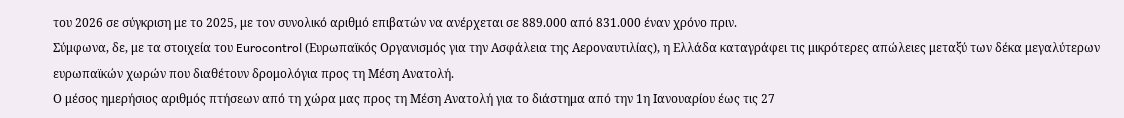του 2026 σε σύγκριση με το 2025, με τον συνολικό αριθμό επιβατών να ανέρχεται σε 889.000 από 831.000 έναν χρόνο πριν.
Σύμφωνα, δε, με τα στοιχεία του Eurocontrol (Ευρωπαϊκός Οργανισμός για την Ασφάλεια της Αεροναυτιλίας), η Ελλάδα καταγράφει τις μικρότερες απώλειες μεταξύ των δέκα μεγαλύτερων ευρωπαϊκών χωρών που διαθέτουν δρομολόγια προς τη Μέση Ανατολή.
Ο μέσος ημερήσιος αριθμός πτήσεων από τη χώρα μας προς τη Μέση Ανατολή για το διάστημα από την 1η Ιανουαρίου έως τις 27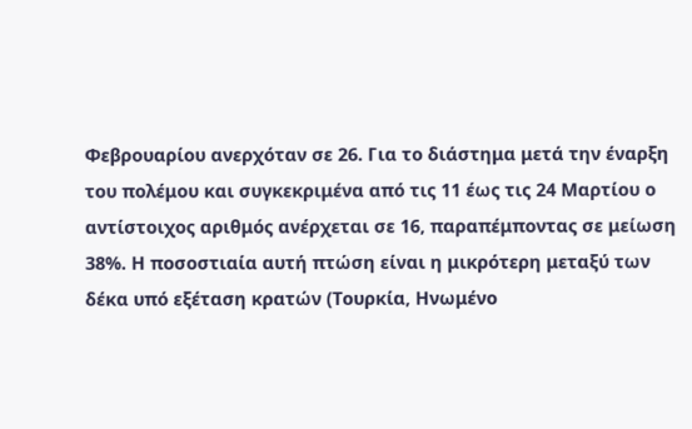Φεβρουαρίου ανερχόταν σε 26. Για το διάστημα μετά την έναρξη του πολέμου και συγκεκριμένα από τις 11 έως τις 24 Μαρτίου ο αντίστοιχος αριθμός ανέρχεται σε 16, παραπέμποντας σε μείωση 38%. Η ποσοστιαία αυτή πτώση είναι η μικρότερη μεταξύ των δέκα υπό εξέταση κρατών (Τουρκία, Ηνωμένο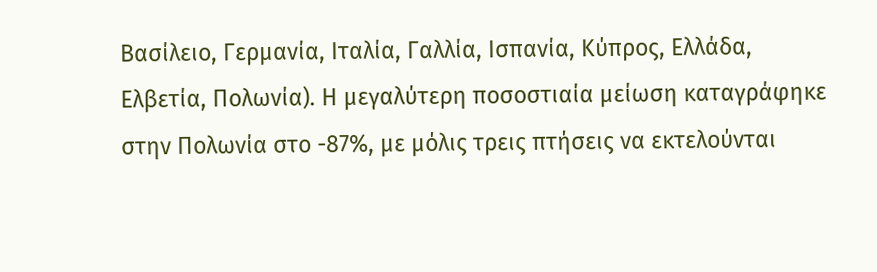Βασίλειο, Γερμανία, Ιταλία, Γαλλία, Ισπανία, Κύπρος, Ελλάδα, Ελβετία, Πολωνία). Η μεγαλύτερη ποσοστιαία μείωση καταγράφηκε στην Πολωνία στο -87%, με μόλις τρεις πτήσεις να εκτελούνται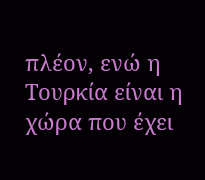πλέον, ενώ η Τουρκία είναι η χώρα που έχει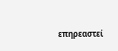επηρεαστεί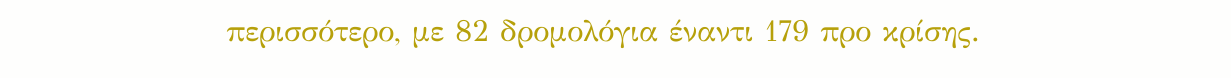περισσότερο, με 82 δρομολόγια έναντι 179 προ κρίσης.